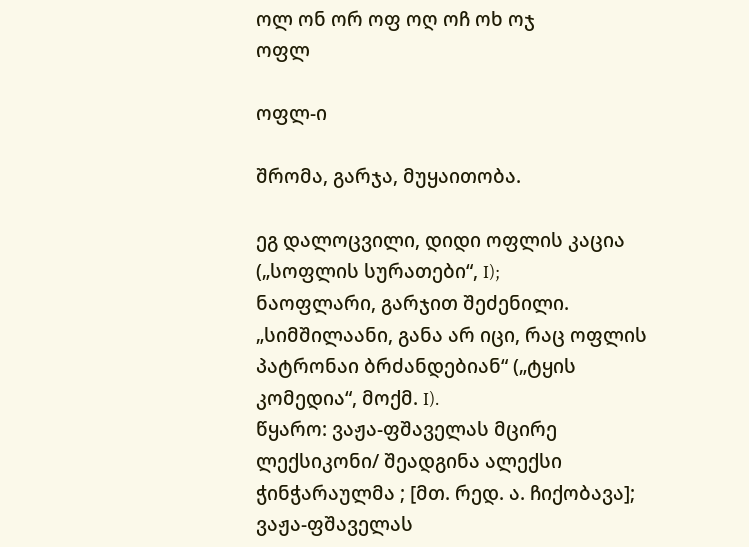ოლ ონ ორ ოფ ოღ ოჩ ოხ ოჯ
ოფლ

ოფლ-ი

შრომა, გარჯა, მუყაითობა.

ეგ დალოცვილი, დიდი ოფლის კაცია („სოფლის სურათები“, I);
ნაოფლარი, გარჯით შეძენილი. „სიმშილაანი, განა არ იცი, რაც ოფლის პატრონაი ბრძანდებიან“ („ტყის კომედია“, მოქმ. I).
წყარო: ვაჟა-ფშაველას მცირე ლექსიკონი/ შეადგინა ალექსი ჭინჭარაულმა ; [მთ. რედ. ა. ჩიქობავა]; ვაჟა-ფშაველას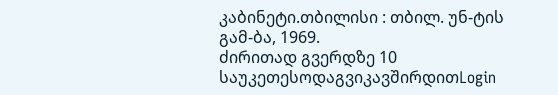კაბინეტი.თბილისი : თბილ. უნ-ტის გამ-ბა, 1969.
ძირითად გვერდზე 10 საუკეთესოდაგვიკავშირდითLogin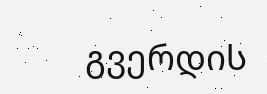გვერდის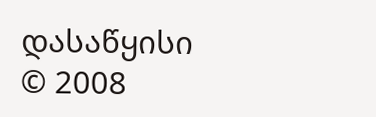დასაწყისი
© 2008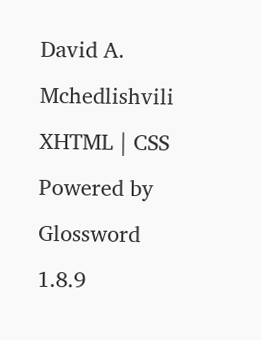David A. Mchedlishvili XHTML | CSS Powered by Glossword 1.8.9